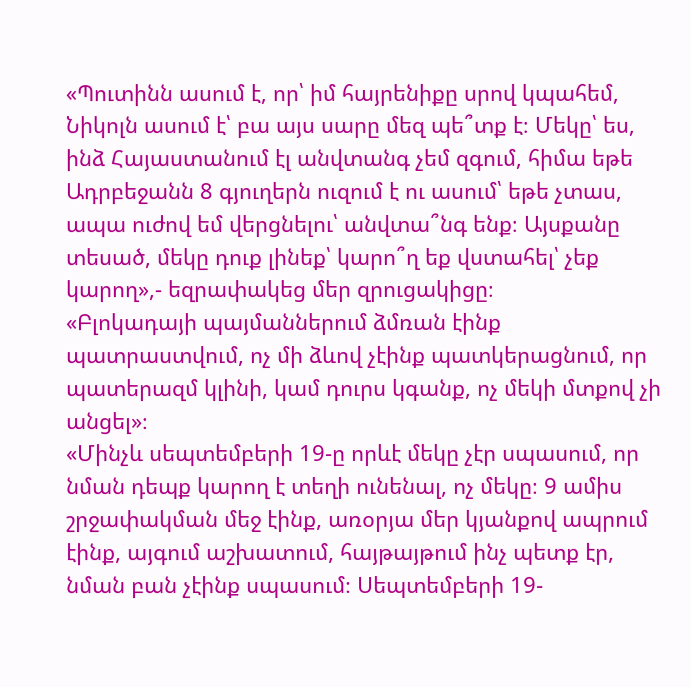«Պուտինն ասում է, որ՝ իմ հայրենիքը սրով կպահեմ, Նիկոլն ասում է՝ բա այս սարը մեզ պե՞տք է։ Մեկը՝ ես, ինձ Հայաստանում էլ անվտանգ չեմ զգում, հիմա եթե Ադրբեջանն 8 գյուղերն ուզում է ու ասում՝ եթե չտաս, ապա ուժով եմ վերցնելու՝ անվտա՞նգ ենք։ Այսքանը տեսած, մեկը դուք լինեք՝ կարո՞ղ եք վստահել՝ չեք կարող»,- եզրափակեց մեր զրուցակիցը։
«Բլոկադայի պայմաններում ձմռան էինք պատրաստվում, ոչ մի ձևով չէինք պատկերացնում, որ պատերազմ կլինի, կամ դուրս կգանք, ոչ մեկի մտքով չի անցել»։
«Մինչև սեպտեմբերի 19-ը որևէ մեկը չէր սպասում, որ նման դեպք կարող է տեղի ունենալ, ոչ մեկը։ 9 ամիս շրջափակման մեջ էինք, առօրյա մեր կյանքով ապրում էինք, այգում աշխատում, հայթայթում ինչ պետք էր, նման բան չէինք սպասում։ Սեպտեմբերի 19-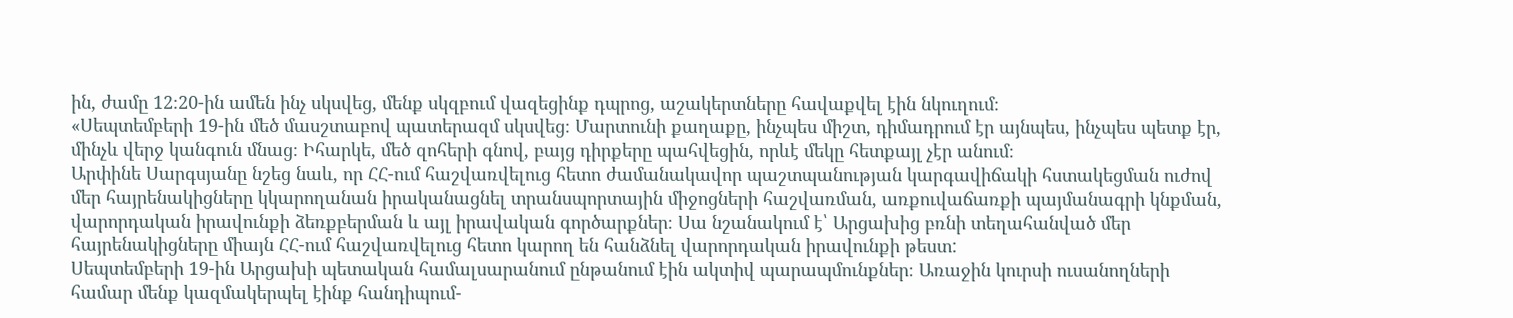ին, ժամը 12։20-ին ամեն ինչ սկսվեց, մենք սկզբում վազեցինք դպրոց, աշակերտները հավաքվել էին նկուղում։
«Սեպտեմբերի 19-ին մեծ մասշտաբով պատերազմ սկսվեց։ Մարտունի քաղաքը, ինչպես միշտ, դիմադրում էր այնպես, ինչպես պետք էր, մինչև վերջ կանգուն մնաց։ Իհարկե, մեծ զոհերի գնով, բայց դիրքերը պահվեցին, որևէ մեկը հետքայլ չէր անում։
Արփինե Սարգսյանը նշեց նաև, որ ՀՀ-ում հաշվառվելուց հետո ժամանակավոր պաշտպանության կարգավիճակի հստակեցման ուժով մեր հայրենակիցները կկարողանան իրականացնել տրանսպորտային միջոցների հաշվառման, առքուվաճառքի պայմանագրի կնքման, վարորդական իրավունքի ձեռքբերման և այլ իրավական գործարքներ։ Սա նշանակում է՝ Արցախից բռնի տեղահանված մեր հայրենակիցները միայն ՀՀ-ում հաշվառվելուց հետո կարող են հանձնել վարորդական իրավունքի թեստ:
Սեպտեմբերի 19-ին Արցախի պետական համալսարանում ընթանում էին ակտիվ պարապմունքներ։ Առաջին կուրսի ուսանողների համար մենք կազմակերպել էինք հանդիպում-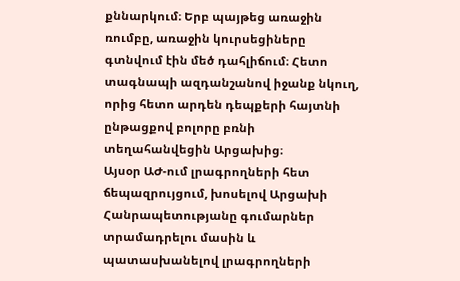քննարկում։ Երբ պայթեց առաջին ռումբը, առաջին կուրսեցիները գտնվում էին մեծ դահլիճում։ Հետո տագնապի ազդանշանով իջանք նկուղ, որից հետո արդեն դեպքերի հայտնի ընթացքով բոլորը բռնի տեղահանվեցին Արցախից։
Այսօր ԱԺ-ում լրագրողների հետ ճեպազրույցում, խոսելով Արցախի Հանրապետությանը գումարներ տրամադրելու մասին և պատասխանելով լրագրողների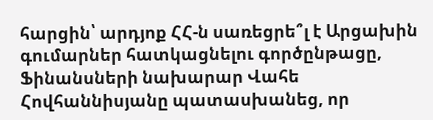հարցին՝ արդյոք ՀՀ-ն սառեցրե՞լ է Արցախին գումարներ հատկացնելու գործընթացը, Ֆինանսների նախարար Վահե Հովհաննիսյանը պատասխանեց, որ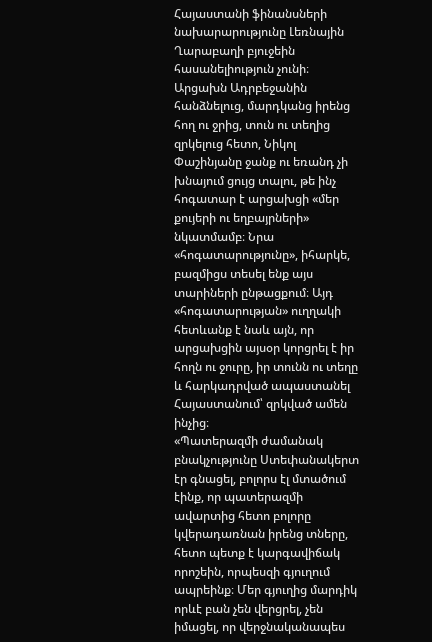Հայաստանի ֆինանսների նախարարությունը Լեռնային Ղարաբաղի բյուջեին հասանելիություն չունի։
Արցախն Ադրբեջանին հանձնելուց, մարդկանց իրենց հող ու ջրից, տուն ու տեղից զրկելուց հետո, Նիկոլ Փաշինյանը ջանք ու եռանդ չի խնայում ցույց տալու, թե ինչ հոգատար է արցախցի «մեր քույերի ու եղբայրների» նկատմամբ։ Նրա «հոգատարությունը», իհարկե, բազմիցս տեսել ենք այս տարիների ընթացքում։ Այդ «հոգատարության» ուղղակի հետևանք է նաև այն, որ արցախցին այսօր կորցրել է իր հողն ու ջուրը, իր տունն ու տեղը և հարկադրված ապաստանել Հայաստանում՝ զրկված ամեն ինչից։
«Պատերազմի ժամանակ բնակչությունը Ստեփանակերտ էր գնացել, բոլորս էլ մտածում էինք, որ պատերազմի ավարտից հետո բոլորը կվերադառնան իրենց տները, հետո պետք է կարգավիճակ որոշեին, որպեսզի գյուղում ապրեինք։ Մեր գյուղից մարդիկ որևէ բան չեն վերցրել, չեն իմացել, որ վերջնականապես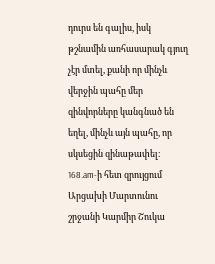դուրս են գալիս, իսկ թշնամին առհասարակ գյուղ չէր մտել, քանի որ մինչև վերջին պահը մեր զինվորները կանգնած են եղել, մինչև այն պահը, որ սկսեցին զինաթափել։
168.am-ի հետ զրույցում Արցախի Մարտունու շրջանի Կարմիր Շուկա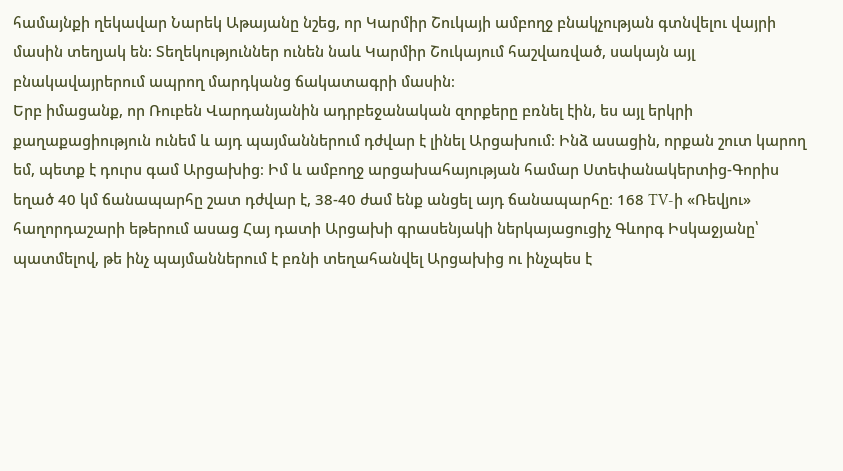համայնքի ղեկավար Նարեկ Աթայանը նշեց, որ Կարմիր Շուկայի ամբողջ բնակչության գտնվելու վայրի մասին տեղյակ են: Տեղեկություններ ունեն նաև Կարմիր Շուկայում հաշվառված, սակայն այլ բնակավայրերում ապրող մարդկանց ճակատագրի մասին։
Երբ իմացանք, որ Ռուբեն Վարդանյանին ադրբեջանական զորքերը բռնել էին, ես այլ երկրի քաղաքացիություն ունեմ և այդ պայմաններում դժվար է լինել Արցախում։ Ինձ ասացին, որքան շուտ կարող եմ, պետք է դուրս գամ Արցախից։ Իմ և ամբողջ արցախահայության համար Ստեփանակերտից-Գորիս եղած 40 կմ ճանապարհը շատ դժվար է, 38-40 ժամ ենք անցել այդ ճանապարհը։ 168 TV-ի «Ռեվյու» հաղորդաշարի եթերում ասաց Հայ դատի Արցախի գրասենյակի ներկայացուցիչ Գևորգ Իսկաջյանը՝ պատմելով, թե ինչ պայմաններում է բռնի տեղահանվել Արցախից ու ինչպես է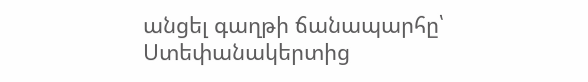անցել գաղթի ճանապարհը՝ Ստեփանակերտից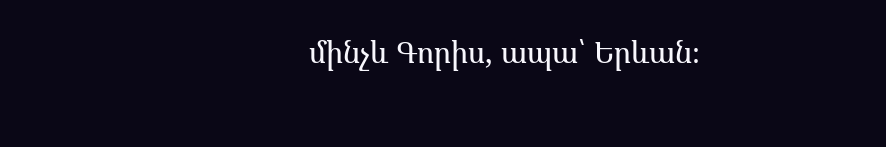մինչև Գորիս, ապա՝ Երևան։